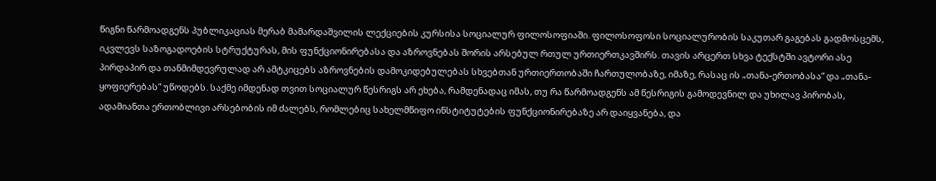წიგნი წარმოადგენს პუბლიკაციას მერაბ მამარდაშვილის ლექციების კურსისა სოციალურ ფილოსოფიაში. ფილოსოფოსი სოციალურობის საკუთარ გაგებას გადმოსცემს, იკვლევს საზოგადოების სტრუქტურას, მის ფუნქციონირებასა და აზროვნებას შორის არსებულ რთულ ურთიერთკავშირს. თავის არცერთ სხვა ტექსტში ავტორი ასე პირდაპირ და თანმიმდევრულად არ ამტკიცებს აზროვნების დამოკიდებულებას სხვებთან ურთიერთობაში ჩართულობაზე, იმაზე, რასაც ის „თანა-ერთობასა“ და „თანა-ყოფიერებას“ უწოდებს. საქმე იმდენად თვით სოციალურ წესრიგს არ ეხება, რამდენადაც იმას, თუ რა წარმოადგენს ამ წესრიგის გამოდევნილ და უხილავ პირობას, ადამიანთა ერთობლივი არსებობის იმ ძალებს, რომლებიც სახელმწიფო ინსტიტუტების ფუნქციონირებაზე არ დაიყვანება, და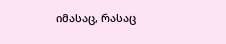იმასაც, რასაც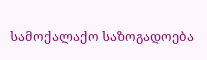სამოქალაქო საზოგადოება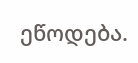ეწოდება.